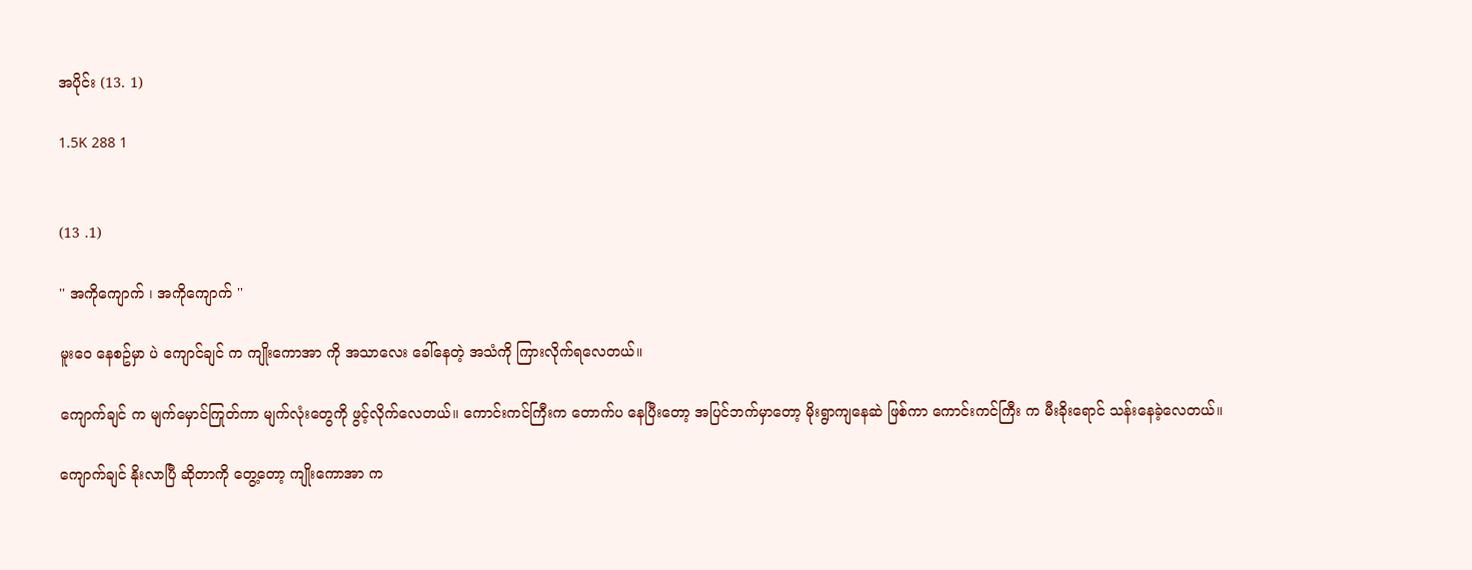အပိုင်း (13. 1)

1.5K 288 1


(13 .1)

'' အကိုကျောက် ၊ အကိုကျောက် ''

မူးဝေ နေစဥ်မှာ ပဲ ကျောင်ချင် က ကျိုးကောအာ ကို အသာလေး ခေါ်နေတဲ့ အသံကို ကြားလိုက်ရလေတယ်။

ကျောက်ချင် က မျက်မှောင်ကြုတ်ကာ မျက်လုံးတွေကို ဖွင့်လိုက်လေတယ်။ ကောင်းကင်ကြီးက တောက်ပ နေပြီးတော့ အပြင်ဘက်မှာတော့ မိုးရွာကျနေဆဲ ဖြစ်ကာ ကောင်းကင်ကြီး က မီးခိုးရောင် သန်းနေခဲ့လေတယ်။

ကျောက်ချင် နိုးလာပြီ ဆိုတာကို တွေ့တော့ ကျိုးကောအာ က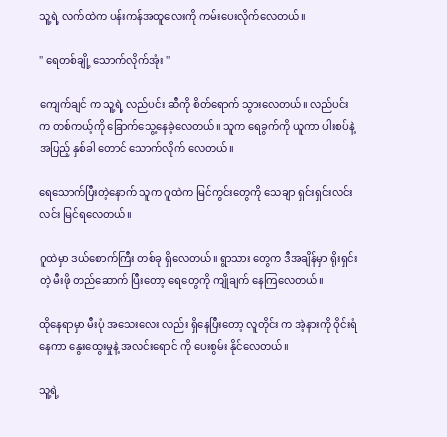သူ့ရဲ့ လက်ထဲက ပန်းကန်အထူလေးကို ကမ်းပေးလိုက်လေတယ်။

'' ရေတစ်ချို့ သောက်လိုက်အုံး ''

ကျေက်ချင် က သူ့ရဲ့ လည်ပင်း ဆီကို စိတ်ရောက် သွားလေတယ်။ လည်ပင်း က တစ်ကယ့်ကို ခြောက်သွေ့နေခဲ့လေတယ်။ သူက ရေခွက်ကို ယူကာ ပါးစပ်နဲ့ အပြည့် နှစ်ခါ တောင် သောက်လိုက် လေတယ်။

ရေသောက်ပြီးတဲ့နောက် သူက ဂူထဲက မြင်ကွင်းတွေကို သေချာ ရှင်းရှင်းလင်းလင်း မြင်ရလေတယ်။

ဂူထဲမှာ ဒယ်စောက်ကြီး တစ်ခု ရှိလေတယ်။ ရွာသား တွေက ဒီအချိန်မှာ ရိုးရှင်းတဲ့ မီးဖို တည်ဆောက် ပြီးတော့ ရေတွေကို ကျိုချက် နေကြလေတယ်။

ထိုနေရာမှာ မီးပုံ အသေးလေး လည်း ရှိနေပြီးတော့ လူတိုင်း က အဲ့နားကို ဝိုင်းရံနေကာ နွေးထွေးမှုနဲ့ အလင်းရောင် ကို ပေးစွမ်း နိုင်လေတယ်။

သူ့ရဲ့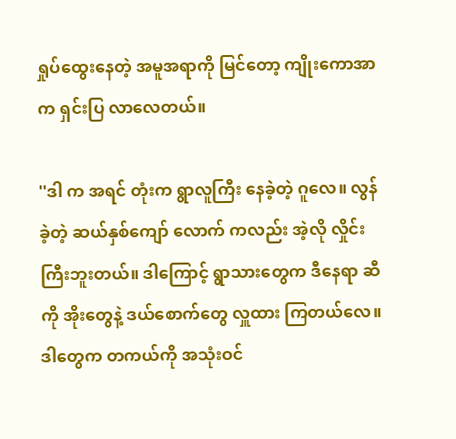ရှုပ်ထွေးနေတဲ့ အမူအရာကို မြင်တော့ ကျိုးကောအာ က ရှင်းပြ လာလေတယ်။

''ဒါ က အရင် တုံးက ရွာလူကြီး နေခဲ့တဲ့ ဂူလေ။ လွန်ခဲ့တဲ့ ဆယ်နှစ်ကျော် လောက် ကလည်း အဲ့လို လှိုင်းကြီးဘူးတယ်။ ဒါကြောင့် ရွာသားတွေက ဒီနေရာ ဆီကို အိုးတွေနဲ့ ဒယ်စောက်တွေ လှူထား ကြတယ်လေ။ ဒါတွေက တကယ်ကို အသုံးဝင်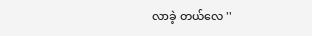လာခဲ့ တယ်လေ ''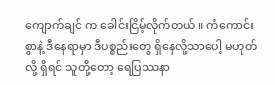ကျောက်ချင် က ခေါင်းငြိမ့်လိုက်တယ် ။ ကံကောင်းစွာနဲ့ ဒီနေရာမှာ ဒီပစ္စည်းတွေ ရှိနေလို့သာပေါ့ မဟုတ်လို့ ရှိရင် သူတို့တော့ ရေပြဿနာ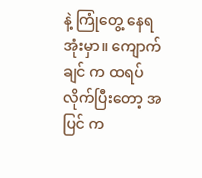နဲ့ ကြုံတွေ့ နေရအုံးမှာ။ ကျောက်ချင် က ထရပ်လိုက်ပြီးတော့ အပြင် က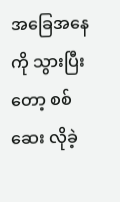အခြေအနေကို သွားပြီးတော့ စစ်ဆေး လိုခဲ့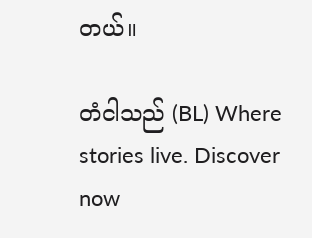တယ်။

တံငါသည် (BL) Where stories live. Discover now